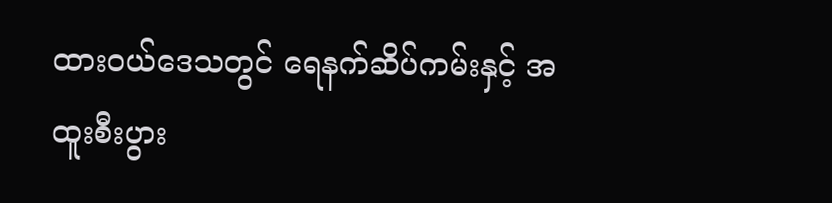ထားဝယ်ဒေသတွင် ရေနက်ဆိပ်ကမ်းနှင့် အထူးစီးပွား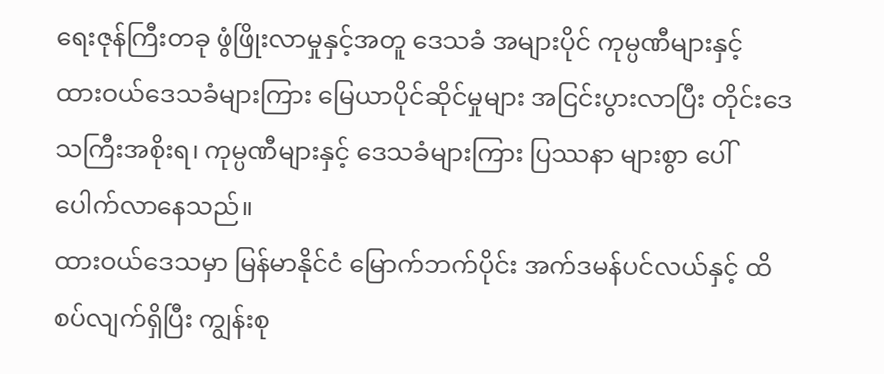ရေးဇုန်ကြီးတခု ဖွံဖြိုးလာမှုနှင့်အတူ ဒေသခံ အများပိုင် ကုမ္ပဏီများနှင့် ထားဝယ်ဒေသခံများကြား မြေယာပိုင်ဆိုင်မှုများ အငြင်းပွားလာပြီး တိုင်းဒေသကြီးအစိုးရ၊ ကုမ္ပဏီများနှင့် ဒေသခံများကြား ပြဿနာ များစွာ ပေါ်ပေါက်လာနေသည်။
ထားဝယ်ဒေသမှာ မြန်မာနိုင်ငံ မြောက်ဘက်ပိုင်း အက်ဒမန်ပင်လယ်နှင့် ထိစပ်လျက်ရှိပြီး ကျွန်းစု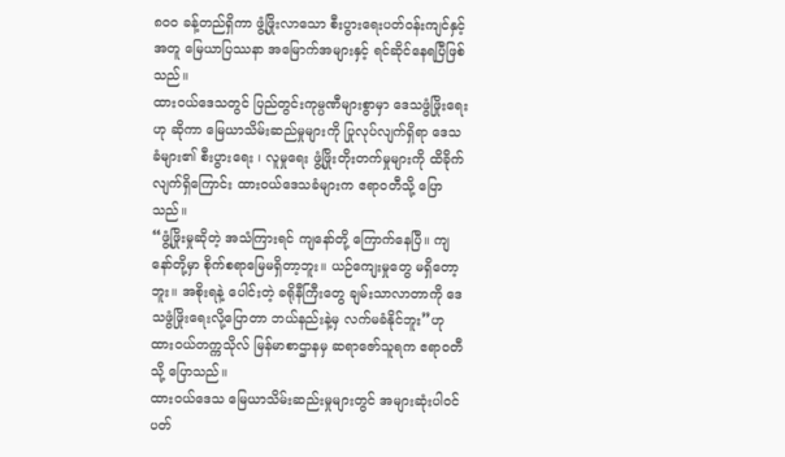၈၀၀ ခန့်တည်ရှိကာ ဖွံ့ဖြိုးလာသော စီးပွားရေးပတ်ဝန်းကျင်နှင့်အတူ မြေယာပြဿနာ အမြောက်အများနှင့် ရင်ဆိုင်နေရပြီဖြစ်သည်။
ထားဝယ်ဒေသတွင် ပြည်တွင်းကုမ္ပဏီများစွာမှာ ဒေသဖွံဖြိုးရေးဟု ဆိုကာ မြေယာသိမ်းဆည်မှုများကို ပြုလုပ်လျက်ရှိရာ ဒေသခံများ၏ စီးပွားရေး ၊ လူမှုရေး ဖွံ့ဖြိုးတိုးတက်မှုများကို ထိခိုက်လျက်ရှိကြောင်း ထားဝယ်ဒေသခံများက ဧရာဝတီသို့ ပြောသည်။
“ဖွံ့ဖြိုးမှုဆိုတဲ့ အသံကြားရင် ကျနော်တို့ ကြောက်နေပြီ။ ကျနော်တို့မှာ စိုက်စရာမြေမရှိတာ့ဘူး။ ယဉ်ကျေးမှုတွေ မရှိတော့ဘူး။ အစိုးရနဲ့ ပေါင်းတဲ့ ခရိုနီကြီးတွေ ချမ်းသာလာတာကို ဒေသဖွံဖြိုးရေးလို့ပြောတာ ဘယ်နည်းနဲ့မှ လက်မခံနိုင်ဘူး”ဟု ထားဝယ်တက္ကသိုလ် မြန်မာစာဌာနမှ ဆရာဇော်သူရက ဧရာဝတီသို့ ပြောသည်။
ထားဝယ်ဒေသ မြေယာသိမ်းဆည်းမှုများတွင် အများဆုံးပါဝင် ပတ်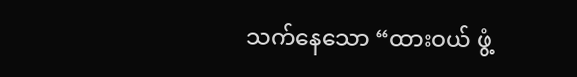သက်နေသော “ထားဝယ် ဖွံ့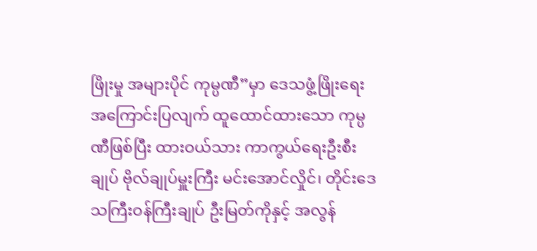ဖြိုးမှု အများပိုင် ကုမ္ပဏီ”မှာ ဒေသဖွံ့ဖြိုးရေး အကြောင်းပြလျက် ထူထောင်ထားသော ကုမ္ပဏီဖြစ်ပြီး ထားဝယ်သား ကာကွယ်ရေးဦးစီးချုပ် ဗိုလ်ချုပ်မှူးကြီး မင်းအောင်လှိုင်၊ တိုင်းဒေသကြီးဝန်ကြီးချုပ် ဦးမြတ်ကိုနှင့် အလွန်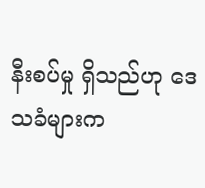နီးစပ်မှု ရှိသည်ဟု ဒေသခံများက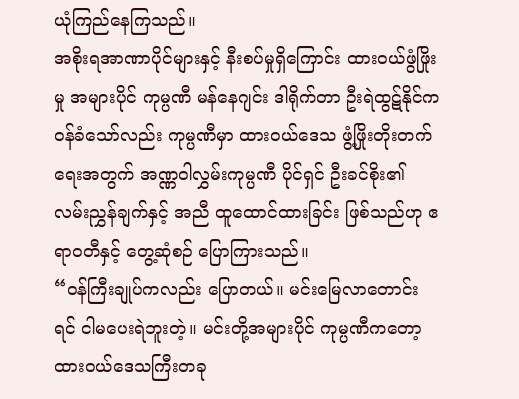ယုံကြည်နေကြသည်။
အစိုးရအာဏာပိုင်များနှင့် နီးစပ်မှုရှိကြောင်း ထားဝယ်ဖွံဖြိုးမှု အများပိုင် ကုမ္ပဏီ မန်နေဂျင်း ဒါရိုက်တာ ဦးရဲထွဋ်နိုင်က ဝန်ခံသော်လည်း ကုမ္ပဏီမှာ ထားဝယ်ဒေသ ဖွံ့ဖြိုးတိုးတက်ရေးအတွက် အဏ္ဏဝါလွှမ်းကုမ္ပဏီ ပိုင်ရှင် ဦးခင်စိုး၏ လမ်းညွှန်ချက်နှင့် အညီ ထူထောင်ထားခြင်း ဖြစ်သည်ဟု ဧရာဝတီနှင့် တွေ့ဆုံစဉ် ပြောကြားသည်။
“ဝန်ကြီးချုပ်ကလည်း ပြောတယ်။ မင်းမြေလာတောင်းရင် ငါမပေးရဲဘူးတဲ့။ မင်းတို့အများပိုင် ကုမ္ပဏီကတော့ ထားဝယ်ဒေသကြီးတခု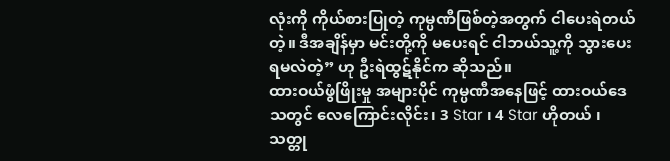လုံးကို ကိုယ်စားပြုတဲ့ ကုမ္ပဏီဖြစ်တဲ့အတွက် ငါပေးရဲတယ်တဲ့။ ဒီအချိန်မှာ မင်းတို့ကို မပေးရင် ငါဘယ်သူ့ကို သွားပေးရမလဲတဲ့” ဟု ဦးရဲထွဋ်နိုင်က ဆိုသည်။
ထားဝယ်ဖွံဖြိုးမှု အများပိုင် ကုမ္ပဏီအနေဖြင့် ထားဝယ်ဒေသတွင် လေကြောင်းလိုင်း၊ 3 Star ၊ 4 Star ဟိုတယ် ၊ သတ္တု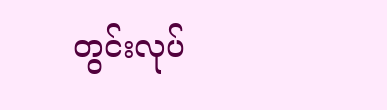တွင်းလုပ်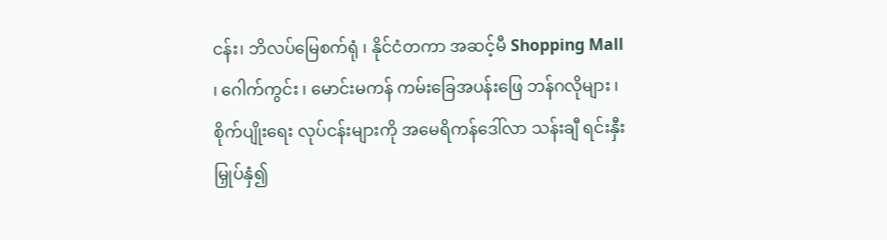ငန်း၊ ဘိလပ်မြေစက်ရုံ ၊ နိုင်ငံတကာ အဆင့်မီ Shopping Mall ၊ ဂေါက်ကွင်း ၊ မောင်းမကန် ကမ်းခြေအပန်းဖြေ ဘန်ဂလိုများ ၊ စိုက်ပျိုးရေး လုပ်ငန်းများကို အမေရိကန်ဒေါ်လာ သန်းချီ ရင်းနှီးမြှုပ်နှံ၍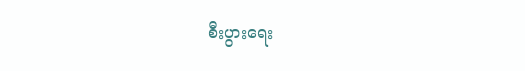စီးပွားရေး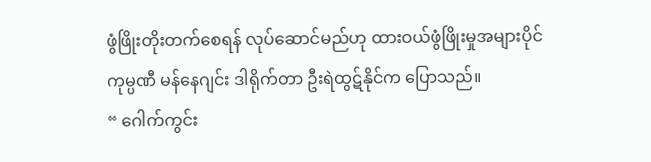ဖွံဖြိုးတိုးတက်စေရန် လုပ်ဆောင်မည်ဟု ထားဝယ်ဖွံဖြိုးမှုအများပိုင် ကုမ္ပဏီ မန်နေဂျင်း ဒါရိုက်တာ ဦးရဲထွဋ်နိုင်က ပြောသည်။
“ ဂေါက်ကွင်း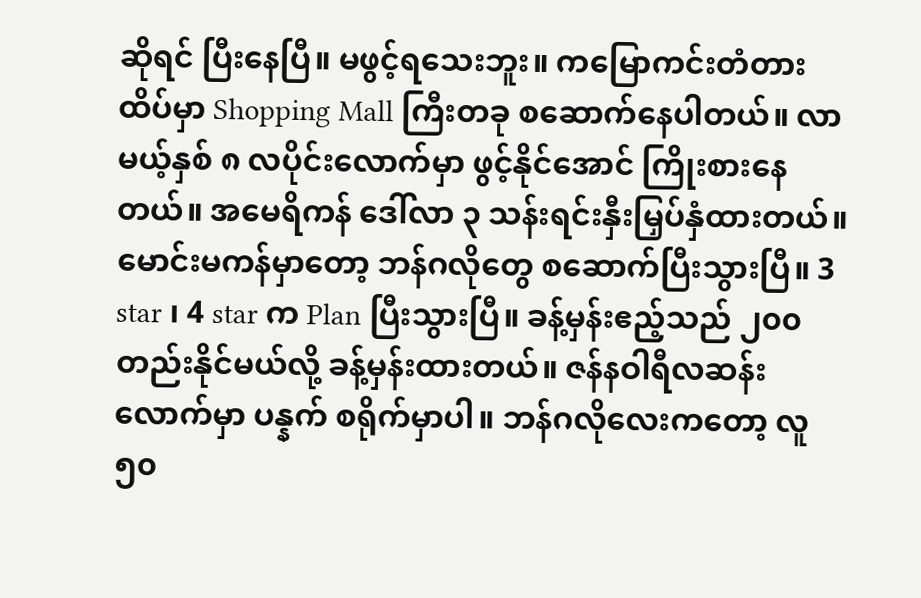ဆိုရင် ပြီးနေပြီ။ မဖွင့်ရသေးဘူး။ ကမြောကင်းတံတားထိပ်မှာ Shopping Mall ကြီးတခု စဆောက်နေပါတယ်။ လာမယ့်နှစ် ၈ လပိုင်းလောက်မှာ ဖွင့်နိုင်အောင် ကြိုးစားနေတယ်။ အမေရိကန် ဒေါ်လာ ၃ သန်းရင်းနှီးမြှပ်နှံထားတယ်။ မောင်းမကန်မှာတော့ ဘန်ဂလိုတွေ စဆောက်ပြီးသွားပြီ။ 3 star ၊ 4 star က Plan ပြီးသွားပြီ။ ခန့်မှန်းဧည့်သည် ၂၀၀ တည်းနိုင်မယ်လို့ ခန့်မှန်းထားတယ်။ ဇန်နဝါရီလဆန်းလောက်မှာ ပန္နက် စရိုက်မှာပါ။ ဘန်ဂလိုလေးကတော့ လူ ၅၀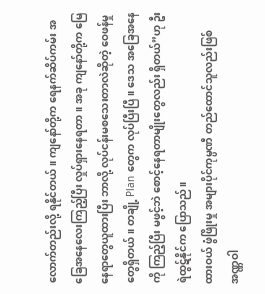လောက်တည်းလို့ ရနိုင်တယ်။ ကျနော်တို့က ရေနက်ဆိပ်ကမ်း အခြေအနေလေးကြည့်ပြီး လှုပ်ရှားနေရတာ။ အခု ကျနော်တို့က မြေနေရာတွေယူထားပြီး ဘာလို့ လုပ်ငန်းမစသေးတာလဲဆိုတဲ့ ဝေဖန်မှုတွေရှိတယ်။ တချို့ Plan တွေက လုပ်ပြီးပြီ။ ဒေသ အခြေအနေကို ကြည့်ပြီး မဖွင့်ဘဲ စောင့်နေရတာမျိုးတွေလည်း ရှိတယ်”ဟု ဦးရဲထွဋ်နိုင်က ပြောသည်။
ထားဝယ် ဖွံဖြိုးမှု အများပိုင်ကုမ္ပဏီ တည်ထောင်သူလည်းဖြစ် အဏ္ဏဝါ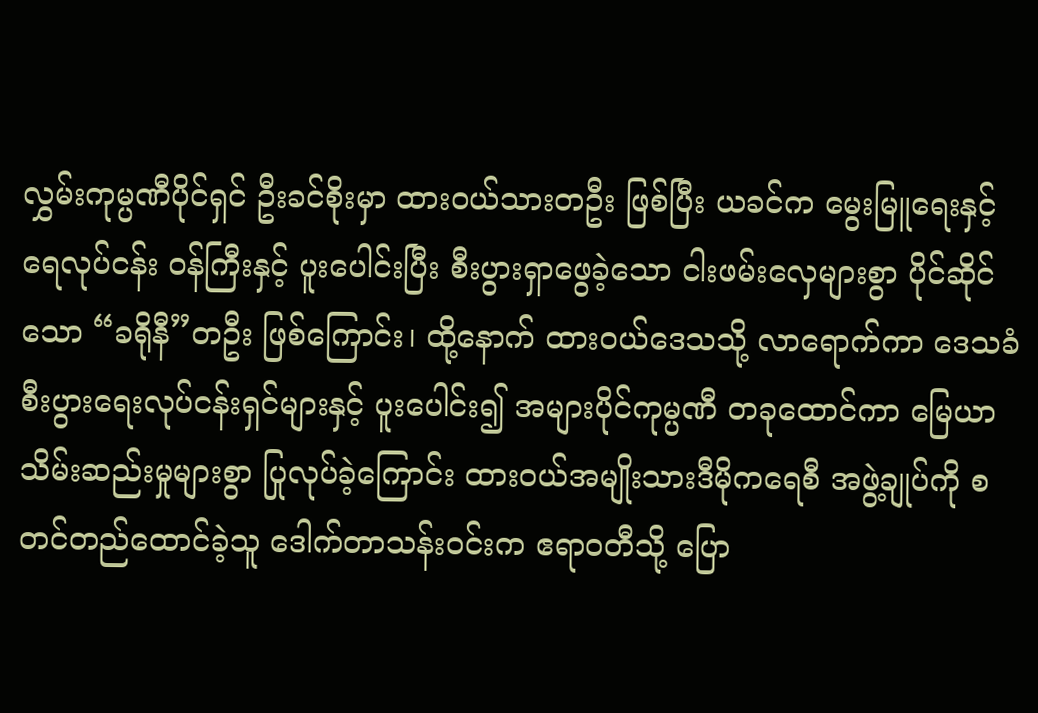လွှမ်းကုမ္ပဏီပိုင်ရှင် ဦးခင်စိုးမှာ ထားဝယ်သားတဦး ဖြစ်ပြီး ယခင်က မွေးမြူရေးနှင့် ရေလုပ်ငန်း ဝန်ကြီးနှင့် ပူးပေါင်းပြီး စီးပွားရှာဖွေခဲ့သော ငါးဖမ်းလှေများစွာ ပိုင်ဆိုင်သော “ခရိုနီ”တဦး ဖြစ်ကြောင်း၊ ထို့နောက် ထားဝယ်ဒေသသို့ လာရောက်ကာ ဒေသခံ စီးပွားရေးလုပ်ငန်းရှင်များနှင့် ပူးပေါင်း၍ အများပိုင်ကုမ္ပဏီ တခုထောင်ကာ မြေယာသိမ်းဆည်းမှုများစွာ ပြုလုပ်ခဲ့ကြောင်း ထားဝယ်အမျိုးသားဒီမိုကရေစီ အဖွဲ့ချုပ်ကို စတင်တည်ထောင်ခဲ့သူ ဒေါက်တာသန်းဝင်းက ဧရာဝတီသို့ ပြော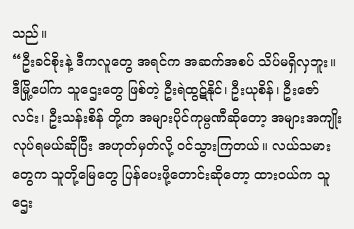သည်။
“ဦးခင်စိုးနဲ့ ဒီကလူတွေ အရင်က အဆက်အစပ် သိပ်မရှိလှဘူး။ ဒီမြို့ပေါ်က သူဌေးတွေ ဖြစ်တဲ့ ဦးရဲထွဋ်နိုင်၊ ဦးယုစိန်၊ ဦးဇော်လင်း၊ ဦးသန်းစိန် တို့က အများပိုင်ကုမ္ပဏီဆိုတော့ အများအကျိုးလုပ်ရမယ်ဆိုပြီး အဟုတ်မှတ်လို့ ဝင်သွားကြတယ်။ လယ်သမားတွေက သူတို့မြေတွေ ပြန်ပေးဖို့တောင်းဆိုတော့ ထားဝယ်က သူဌေး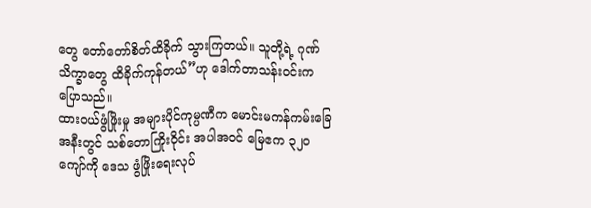တွေ တော်တော်စိတ်ထိခိုက် သွားကြတယ်။ သူတို့ရဲ့ ဂုဏ်သိက္ခာတွေ ထိခိုက်ကုန်တယ်”ဟု ဒေါက်တာသန်းဝင်းက ပြောသည်။
ထားဝယ်ဖွံဖြိုးမှု အများပိုင်ကုမ္ပဏီက မောင်းမကန်ကမ်းခြေအနီးတွင် သစ်တောကြိုးဝိုင်း အပါအဝင် မြေဧက ၃၂၀ ကျော်ကို ဒေသ ဖွံဖြိုးရေးလုပ်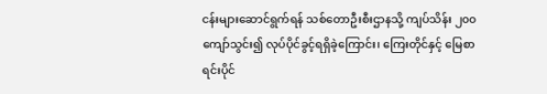ငန်းများဆောင်ရွက်ရန် သစ်တောဦးစီးဌာနသို့ ကျပ်သိန်း ၂၀၀ ကျော်သွင်း၍ လုပ်ပိုင်ခွင့်ရရှိခဲ့ကြောင်း၊ ကြေးတိုင်နှင့် မြေစာရင်းပိုင်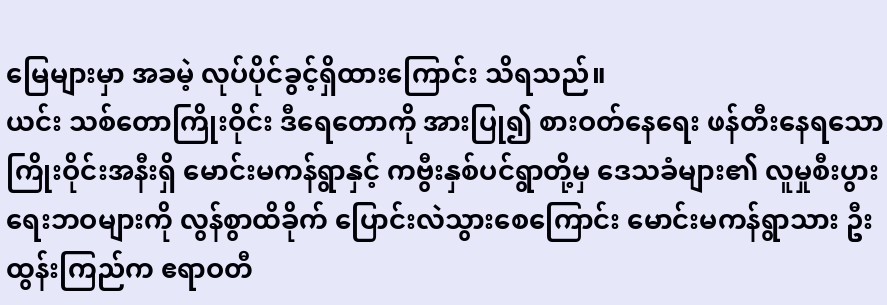မြေများမှာ အခမဲ့ လုပ်ပိုင်ခွင့်ရှိထားကြောင်း သိရသည်။
ယင်း သစ်တောကြိုးဝိုင်း ဒီရေတောကို အားပြု၍ စားဝတ်နေရေး ဖန်တီးနေရသော ကြိုးဝိုင်းအနီးရှိ မောင်းမကန်ရွာနှင့် ကဗွီးနှစ်ပင်ရွာတို့မှ ဒေသခံများ၏ လူမှုစီးပွားရေးဘဝများကို လွန်စွာထိခိုက် ပြောင်းလဲသွားစေကြောင်း မောင်းမကန်ရွာသား ဦးထွန်းကြည်က ဧရာဝတီ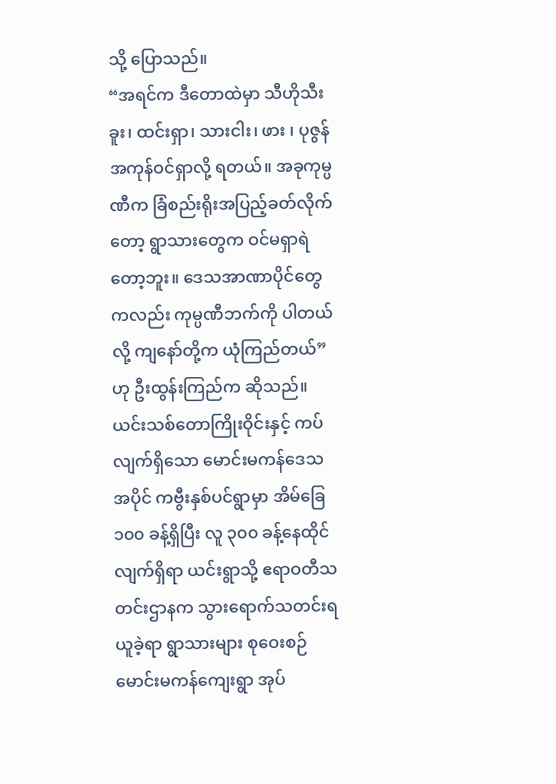သို့ ပြောသည်။
“အရင်က ဒီတောထဲမှာ သီဟိုသီးခူး၊ ထင်းရှာ၊ သားငါး၊ ဖား ၊ ပုဇွန် အကုန်ဝင်ရှာလို့ ရတယ်။ အခုကုမ္ပဏီက ခြံစည်းရိုးအပြည့်ခတ်လိုက်တော့ ရွာသားတွေက ဝင်မရှာရဲတော့ဘူး။ ဒေသအာဏာပိုင်တွေကလည်း ကုမ္ပဏီဘက်ကို ပါတယ်လို့ ကျနော်တို့က ယုံကြည်တယ်”ဟု ဦးထွန်းကြည်က ဆိုသည်။
ယင်းသစ်တောကြိုးဝိုင်းနှင့် ကပ်လျက်ရှိသော မောင်းမကန်ဒေသအပိုင် ကဗွီးနှစ်ပင်ရွာမှာ အိမ်ခြေ ၁၀၀ ခန့်ရှိပြီး လူ ၃၀၀ ခန့်နေထိုင်လျက်ရှိရာ ယင်းရွာသို့ ဧရာဝတီသတင်းဌာနက သွားရောက်သတင်းရယူခဲ့ရာ ရွာသားများ စုဝေးစဉ် မောင်းမကန်ကျေးရွာ အုပ်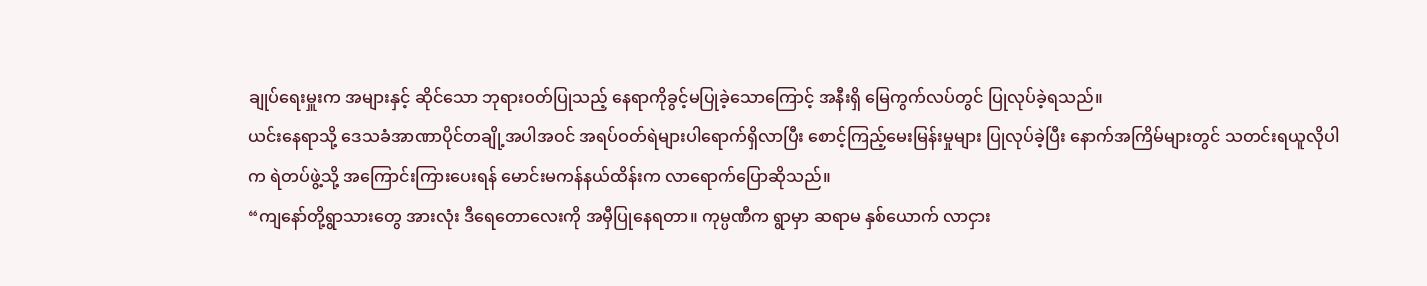ချုပ်ရေးမှူးက အများနှင့် ဆိုင်သော ဘုရားဝတ်ပြုသည့် နေရာကိုခွင့်မပြုခဲ့သောကြောင့် အနီးရှိ မြေကွက်လပ်တွင် ပြုလုပ်ခဲ့ရသည်။
ယင်းနေရာသို့ ဒေသခံအာဏာပိုင်တချို့အပါအဝင် အရပ်ဝတ်ရဲများပါရောက်ရှိလာပြီး စောင့်ကြည့်မေးမြန်းမှုများ ပြုလုပ်ခဲ့ပြီး နောက်အကြိမ်များတွင် သတင်းရယူလိုပါက ရဲတပ်ဖွဲ့သို့ အကြောင်းကြားပေးရန် မောင်းမကန်နယ်ထိန်းက လာရောက်ပြောဆိုသည်။
“ကျနော်တို့ရွာသားတွေ အားလုံး ဒီရေတောလေးကို အမှီပြုနေရတာ။ ကုမ္ပဏီက ရွာမှာ ဆရာမ နှစ်ယောက် လာငှား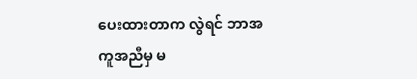ပေးထားတာက လွဲရင် ဘာအကူအညီမှ မ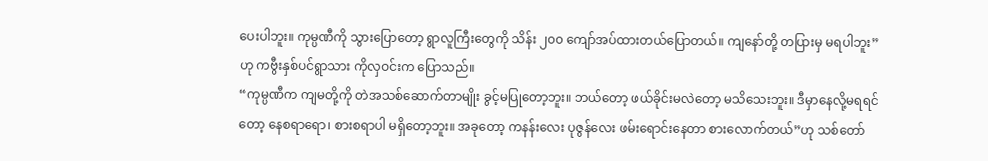ပေးပါဘူး။ ကုမ္ပဏီကို သွားပြောတော့ ရွာလူကြီးတွေကို သိန်း ၂၀၀ ကျော်အပ်ထားတယ်ပြောတယ်။ ကျနော်တို့ တပြားမှ မရပါဘူး”ဟု ကဗွီးနှစ်ပင်ရွာသား ကိုလှဝင်းက ပြောသည်။
“ကုမ္ပဏီက ကျမတို့ကို တဲအသစ်ဆောက်တာမျိုး ခွင့်မပြုတော့ဘူး။ ဘယ်တော့ ဖယ်ခိုင်းမလဲတော့ မသိသေးဘူး။ ဒီမှာနေလို့မရရင်တော့ နေစရာရော၊ စားစရာပါ မရှိတော့ဘူး။ အခုတော့ ကနန်းလေး ပုဇွန်လေး ဖမ်းရောင်းနေတာ စားလောက်တယ်”ဟု သစ်တော်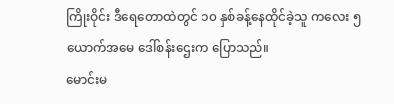ကြိုးဝိုင်း ဒီရေတောထဲတွင် ၁၀ နှစ်ခန့်နေထိုင်ခဲ့သူ ကလေး ၅ ယောက်အမေ ဒေါ်စန်းဌေးက ပြောသည်။
မောင်းမ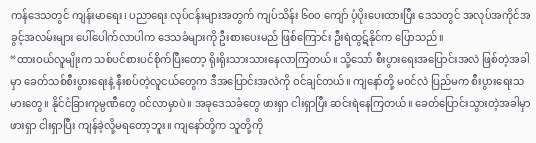ကန်ဒေသတွင် ကျန်းမာရေး၊ ပညာရေး လုပ်ငန်းများအတွက် ကျပ်သိန်း ၆၀၀ ကျော် ပံ့ပိုးပေးထားပြီး ဒေသတွင် အလုပ်အကိုင်အခွင့်အလမ်းများ ပေါ်ပေါက်လာပါက ဒေသခံများကို ဦးစားပေးမည် ဖြစ်ကြောင်း ဦးရဲထွဋ်နိုင်က ပြောသည်။
“ထားဝယ်လူမျိုးက သစ်ပင်စားပင်စိုက်ပြီးတော့ ရိုးရိုးသားသားနေလာကြတယ်။ သို့သော် စီးပွားရေးအပြောင်းအလဲ ဖြစ်တဲ့အခါမှာ ခေတ်သစ်စီးပွားရေးနဲ့ နီးစပ်တဲ့လူငယ်တွေက ဒီအပြောင်းအလဲကို ဝင်ချင်တယ်။ ကျနော်တို့ မဝင်လဲ ပြည်မက စီးပွားရေးသမားတွေ။ နိုင်ငံခြားကုမ္ပဏီတွေ ဝင်လာမှာပဲ။ အခုဒေသခံတွေ ဖားရှာ ငါးရှာပြီး ဆင်းရဲနေကြတယ်။ ခေတ်ပြောင်းသွားတဲ့အခါမှာ ဖားရှာ ငါးရှာပြီး ကျန်ခဲ့လို့မရတော့ဘူး။ ကျနော်တို့က သူတို့ကို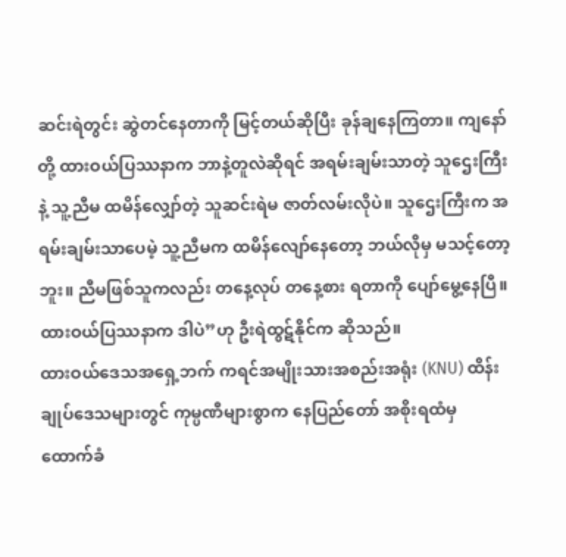ဆင်းရဲတွင်း ဆွဲတင်နေတာကို မြင့်တယ်ဆိုပြီး ခုန်ချနေကြတာ။ ကျနော်တို့ ထားဝယ်ပြဿနာက ဘာနဲ့တူလဲဆိုရင် အရမ်းချမ်းသာတဲ့ သူဌေးကြီးနဲ့ သူ့ညီမ ထမိန်လျှော်တဲ့ သူဆင်းရဲမ ဇာတ်လမ်းလိုပဲ။ သူဌေးကြီးက အရမ်းချမ်းသာပေမဲ့ သူ့ညီမက ထမိန်လျော်နေတော့ ဘယ်လိုမှ မသင့်တော့ဘူး။ ညီမဖြစ်သူကလည်း တနေ့လုပ် တနေ့စား ရတာကို ပျော်မွေ့နေပြီ။ ထားဝယ်ပြဿနာက ဒါပဲ”ဟု ဦးရဲထွဋ်နိုင်က ဆိုသည်။
ထားဝယ်ဒေသအရှေ့ဘက် ကရင်အမျိုးသားအစည်းအရုံး (KNU) ထိန်းချုပ်ဒေသများတွင် ကုမ္ပဏီများစွာက နေပြည်တော် အစိုးရထံမှ ထောက်ခံ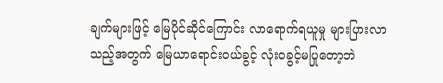ချက်များဖြင့် မြေပိုင်ဆိုင်ကြောင်း လာရောက်ရယူမှု များပြားလာသည့်အတွက် မြေယာရောင်းဝယ်ခွင့် လုံးဝခွင့်မပြုတော့ဘဲ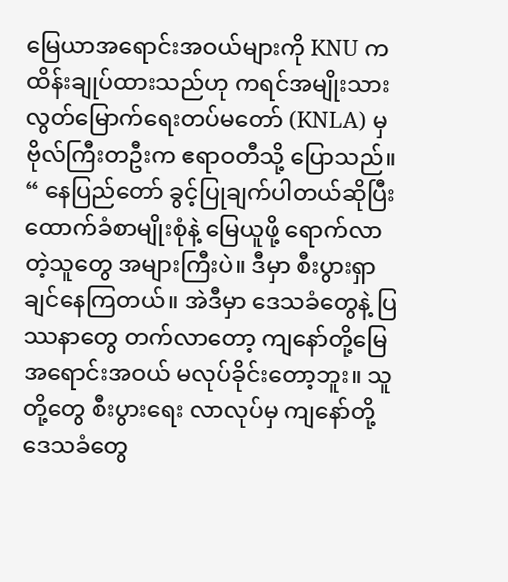မြေယာအရောင်းအဝယ်များကို KNU က ထိန်းချုပ်ထားသည်ဟု ကရင်အမျိုးသား လွတ်မြောက်ရေးတပ်မတော် (KNLA) မှ ဗိုလ်ကြီးတဦးက ဧရာဝတီသို့ ပြောသည်။
“ နေပြည်တော် ခွင့်ပြုချက်ပါတယ်ဆိုပြီး ထောက်ခံစာမျိုးစုံနဲ့ မြေယူဖို့ ရောက်လာတဲ့သူတွေ အများကြီးပဲ။ ဒီမှာ စီးပွားရှာချင်နေကြတယ်။ အဲဒီမှာ ဒေသခံတွေနဲ့ ပြဿနာတွေ တက်လာတော့ ကျနော်တို့မြေအရောင်းအဝယ် မလုပ်ခိုင်းတော့ဘူး။ သူတို့တွေ စီးပွားရေး လာလုပ်မှ ကျနော်တို့ ဒေသခံတွေ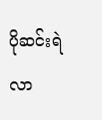ပိုဆင်းရဲလာ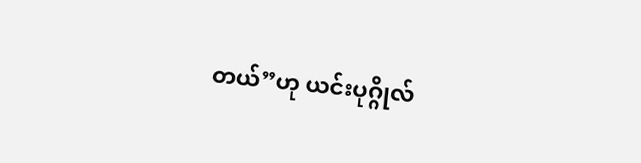တယ်”ဟု ယင်းပုဂ္ဂိုလ်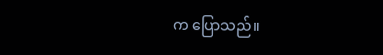က ပြောသည်။